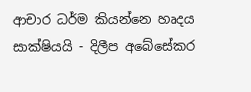ආචාර ධර්ම කියන්නෙ හෘදය සාක්ෂියයි - දිලීප අබේසේකර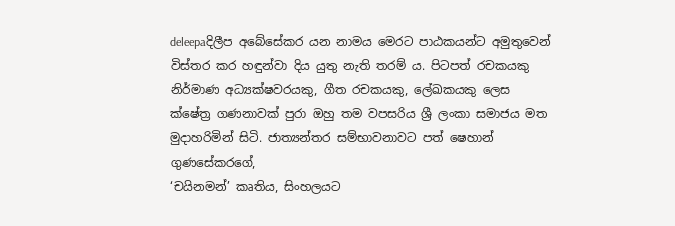deleepaදිලීප අබේසේකර යන නාමය මෙරට පාඨකයන්ට අමුතුවෙන් විස්තර කර හඳුන්වා දිය යුතු නැති තරම් ය. පිටපත් රචකයකු නිර්මාණ අධ්‍යක්ෂවරයකු, ගීත රචකයකු, ලේඛකයකු ලෙස ක්ෂේත්‍ර ගණනාවක් පුරා ඔහු තම වපසරිය ශ්‍රී ලංකා සමාජය මත මුදාහරිමින් සිටි. ජාත්‍යන්තර සම්භාවනාවට පත් ෂෙහාන් ගුණසේකරගේ,
‘චයිනමන්’ කෘතිය, සිංහලයට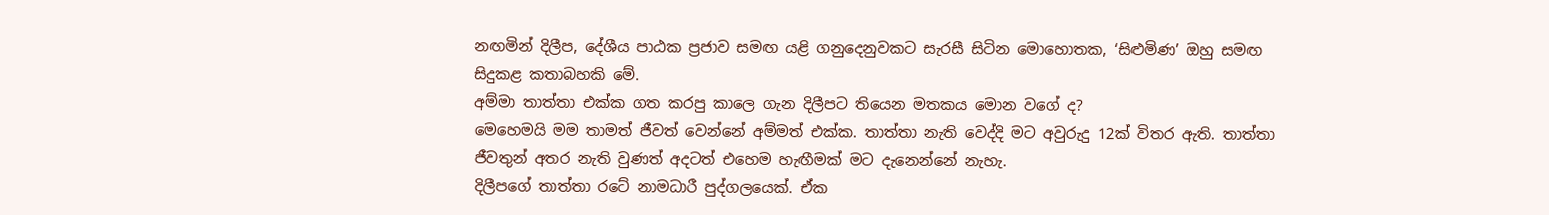නඟමින් දිලීප, දේශීය පාඨක ප්‍රජාව සමඟ යළි ගනුදෙනුවකට සැරසී සිටින මොහොතක, ‘සිළුමිණ’ ඔහු සමඟ සිදුකළ කතාබහකි මේ.
අම්මා තාත්තා එක්ක ගත කරපු කාලෙ ගැන දිලීපට තියෙන මතකය මොන වගේ ද?
මෙහෙමයි මම තාමත් ජීවත් වෙන්නේ අම්මත් එක්ක. තාත්තා නැති වෙද්දි මට අවුරුදු 12ක් විතර ඇති. තාත්තා ජීවතුන් අතර නැති වුණත් අදටත් එහෙම හැඟීමක් මට දැනෙන්නේ නැහැ.
දිලීපගේ තාත්තා රටේ නාමධාරී පුද්ගලයෙක්. ඒක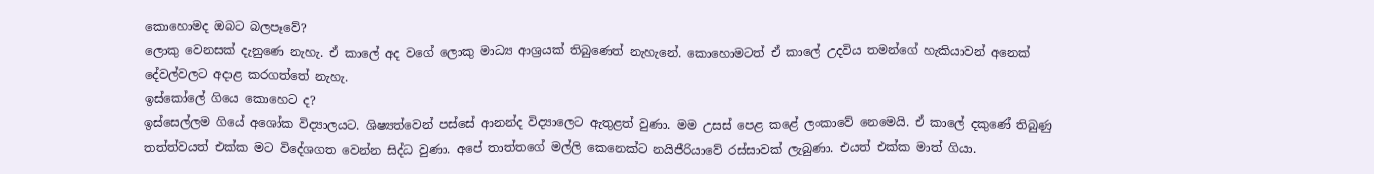කොහොමද ඔබට බලපෑවේ?
ලොකු වෙනසක් දැනුණෙ නැහැ. ඒ කාලේ අද වගේ ලොකු මාධ්‍ය ආශ්‍රයක් තිබුණෙත් නැහැනේ. කොහොමටත් ඒ කාලේ උදවිය තමන්ගේ හැකියාවන් අනෙක් දේවල්වලට අදාළ කරගත්තේ නැහැ.
ඉස්කෝලේ ගියෙ කොහෙට ද?
ඉස්සෙල්ලම ගියේ අශෝක විද්‍යාලයට. ශිෂ්‍යත්වෙන් පස්සේ ආනන්ද විද්‍යාලෙට ඇතුළත් වුණා. මම උසස් පෙළ කළේ ලංකාවේ නෙමෙයි. ඒ කාලේ දකුණේ තිබුණු තත්ත්වයත් එක්ක මට විදේශගත වෙන්න සිද්ධ වුණා. අපේ තාත්තගේ මල්ලි කෙනෙක්ට නයිජීරියාවේ රස්සාවක් ලැබුණා. එයත් එක්ක මාත් ගියා.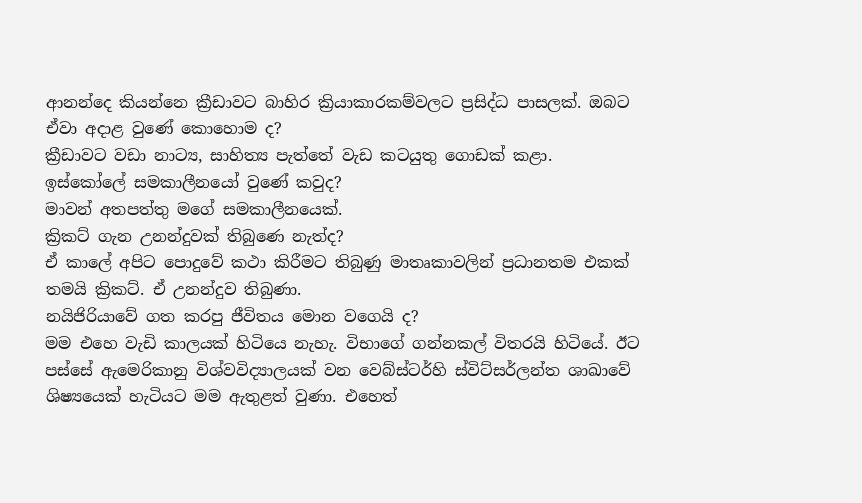ආනන්දෙ කියන්නෙ ක්‍රීඩාවට බාහිර ක්‍රියාකාරකම්වලට ප්‍රසිද්ධ පාසලක්. ඔබට ඒවා අදාළ වුණේ කොහොම ද?
ක්‍රීඩාවට වඩා නාට්‍ය, සාහිත්‍ය පැත්තේ වැඩ කටයුතු ගොඩක් කළා.
ඉස්කෝලේ සමකාලීනයෝ වුණේ කවුද?
මාවන් අතපත්තු මගේ සමකාලීනයෙක්.
ක්‍රිකට් ගැන උනන්දුවක් තිබුණෙ නැත්ද?
ඒ කාලේ අපිට පොදුවේ කථා කිරීමට තිබුණු මාතෘකාවලින් ප්‍රධානතම එකක් තමයි ක්‍රිකට්. ඒ උනන්දුව තිබුණා.
නයිජිරියාවේ ගත කරපු ජීවිතය මොන ‍වගෙයි ද?
මම එහෙ වැඩි කාලයක් හිටියෙ නැහැ. විභාගේ ගන්නකල් විතරයි හිටියේ. ඊට පස්සේ ඇමෙරිකානු විශ්වවිද්‍යාලයක් වන වෙබ්ස්ටර්හි ස්විට්සර්ලන්ත ශාඛාවේ ශිෂ්‍යයෙක් හැටියට මම ඇතුළත් වුණා. එහෙත්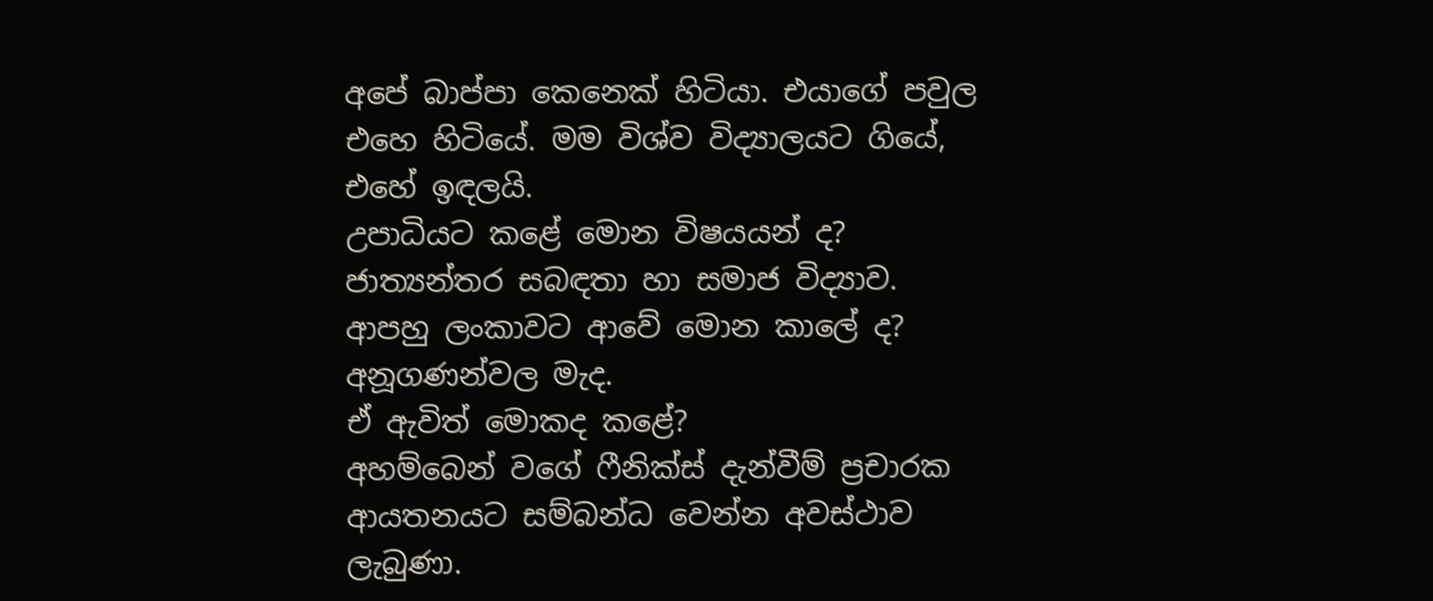අපේ බාප්පා කෙනෙක් හිටියා. එයාගේ පවුල එහෙ හිටියේ. මම විශ්ව විද්‍යාලයට ගියේ, එහේ ඉඳලයි.
උපාධියට කළේ මොන විෂයයන් ද?
ජාත්‍යන්තර සබඳතා හා සමාජ විද්‍යාව.
ආපහු ලංකාවට ආවේ මොන කාලේ ද?
අනූගණන්වල මැද.
ඒ ඇවිත් මොකද කළේ?
අහම්බෙන් වගේ ෆීනික්ස් දැන්වීම් ප්‍රචාරක ආයතනයට සම්බන්ධ වෙන්න අවස්ථාව ලැබුණා.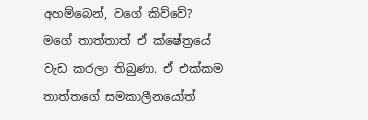අහම්බෙන්, වගේ කිව්වේ?
මගේ තාත්තාත් ඒ ක්ෂේත්‍රයේ වැඩ කරලා තිබුණා. ඒ එක්කම තාත්තගේ සමකාලීනයෝත්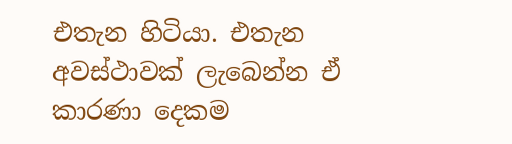එතැන හිටියා. එතැන අවස්ථාවක් ලැබෙන්න ඒ කාරණා දෙකම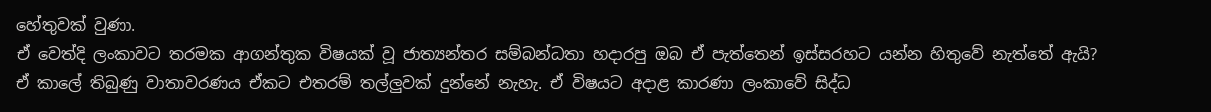හේතුවක් වුණා.
ඒ වෙත්දි ලංකාවට තරමක ආගන්තුක විෂයක් වූ ජාත්‍යන්තර සම්බන්ධතා හදාරපු ඔබ ඒ පැත්තෙන් ඉස්සරහට යන්න හිතුවේ නැත්තේ ඇයි?
ඒ කාලේ තිබුණු වාතාවරණය ඒකට එතරම් තල්ලුවක් දුන්නේ නැහැ. ඒ විෂයට අදාළ කාරණා ලංකාවේ සිද්ධ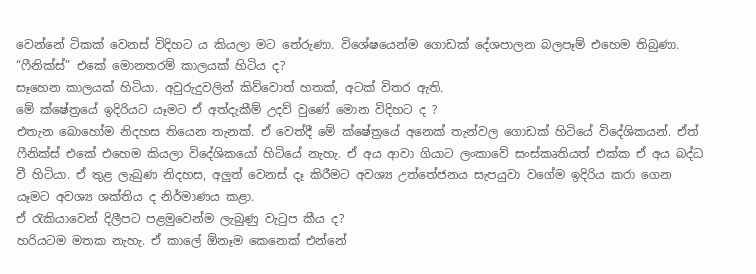වෙන්නේ ටිකක් වෙනස් විදිහට ය කියලා මට තේරුණා. විශේෂයෙන්ම ගොඩක් දේශපාලන බලපෑම් එහෙම තිබුණා.
“ෆීනික්ස්” එකේ මොනතරම් කාලයක් හිටිය ද?
සෑහෙන කාලයක් හිටියා. අවුරුදුවලින් කිව්වොත් හතක්, අටක් විතර ඇති.
මේ ක්ෂේත්‍රයේ ඉදිරියට යෑමට ඒ අත්දැකීම් උදව් වුණේ මොන විදිහට ද ?
එතැන බොහෝම නිදහස තියෙන තැනක්. ඒ වෙත්දී මේ ක්ෂේත්‍රයේ අනෙක් තැන්වල ගොඩක් හිටියේ විදේශිකයන්. ඒත් ෆීනික්ස් එකේ එහෙම කියලා විදේශිකයෝ හිටියේ නැහැ. ඒ අය ආවා ගියාට ලංකාවේ සංස්කෘතියත් එක්ක ඒ අය බද්ධ වී හිටියා. ඒ තුළ ලැබුණ නිදහස, අලුත් වෙනස් දෑ කිරීමට අවශ්‍ය උත්තේජනය සැපයුවා වගේම ඉදිරිය කරා ගෙන යෑමට අවශ්‍ය ශක්තිය ද නිර්මාණය කළා.
ඒ රැකියාවෙන් දිලීපට පළමුවෙන්ම ලැබුණු වැටුප කීය ද?
හරියටම මතක නැහැ. ඒ කාලේ ඕනෑම කෙනෙක් එන්නේ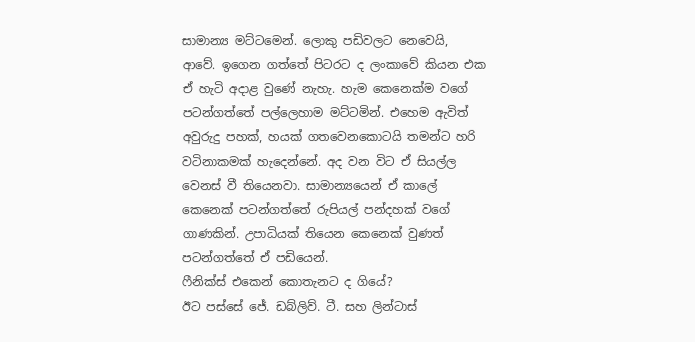සාමාන්‍ය මට්ටමෙන්. ලොකු පඩිවලට නෙවෙයි, ආවේ. ඉගෙන ගත්තේ පිටරට ද ලංකාවේ කියන එක ඒ හැටි අදාළ වුණේ නැහැ. හැම කෙනෙක්ම වගේ පටන්ගත්තේ පල්ලෙහාම මට්ටමින්. එහෙම ඇවිත් අවුරුදු පහක්, හයක් ගතවෙනකොටයි තමන්ට හරි වටිනාකමක් හැදෙන්නේ. අද වන විට ඒ සියල්ල වෙනස් වී තියෙනවා. සාමාන්‍යයෙන් ඒ කාලේ කෙනෙක් පටන්ගත්තේ රුපියල් පන්දහක් වගේ ගාණකින්. උපාධියක් තියෙන කෙනෙක් වුණත් පටන්ගත්තේ ඒ පඩියෙන්.
ෆීනික්ස් එකෙන් කොතැනට ද ගියේ?
ඊට පස්සේ ජේ. ඩබ්ලිව්. ටී. සහ ලින්ටාස්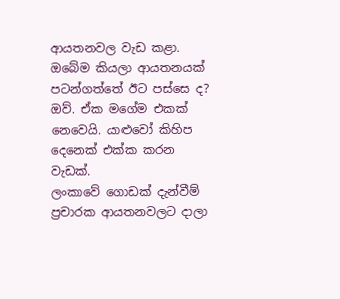ආයතනවල වැඩ කළා.
ඔබේම කියලා ආයතනයක් පටන්ගත්තේ ඊට පස්සෙ ද?
ඔව්. ඒක මගේම එකක් නෙවෙයි. යාළුවෝ කිහිප දෙනෙක් එක්ක කරන වැඩක්.
ලංකාවේ ගොඩක් දැන්වීම් ප්‍රචාරක ආයතනවලට දාලා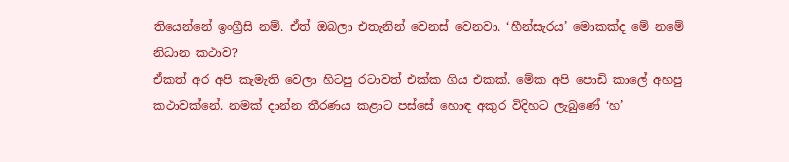තියෙන්නේ ඉංග්‍රීසි නම්. ඒත් ඔබලා එතැනින් වෙනස් වෙනවා. ‘හීන්සැරය’ මොකක්ද මේ නමේ නිධාන කථාව?
ඒකත් අර අපි කැමැති වෙලා හිටපු රටාවත් එක්ක ගිය එකක්. මේක අපි පොඩි කාලේ අහපු කථාවක්නේ. නමක් දාන්න තීරණය කළාට පස්සේ හොඳ අකුර විදිහට ලැබුණේ ‘හ’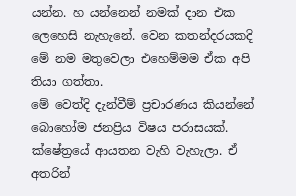යන්න. හ යන්නෙන් නමක් දාන එක ලෙහෙසි නැහැනේ. වෙන කතන්දරයකදි මේ නම මතුවෙලා එහෙම්මම ඒක අපි තියා ගත්තා.
මේ වෙත්දි දැන්වීම් ප්‍රචාරණය කියන්නේ බොහෝම ජනප්‍රිය විෂය පරාසයක්. ක්ෂේත්‍රයේ ආයතන වැහි වැහැලා. ඒ අතරින්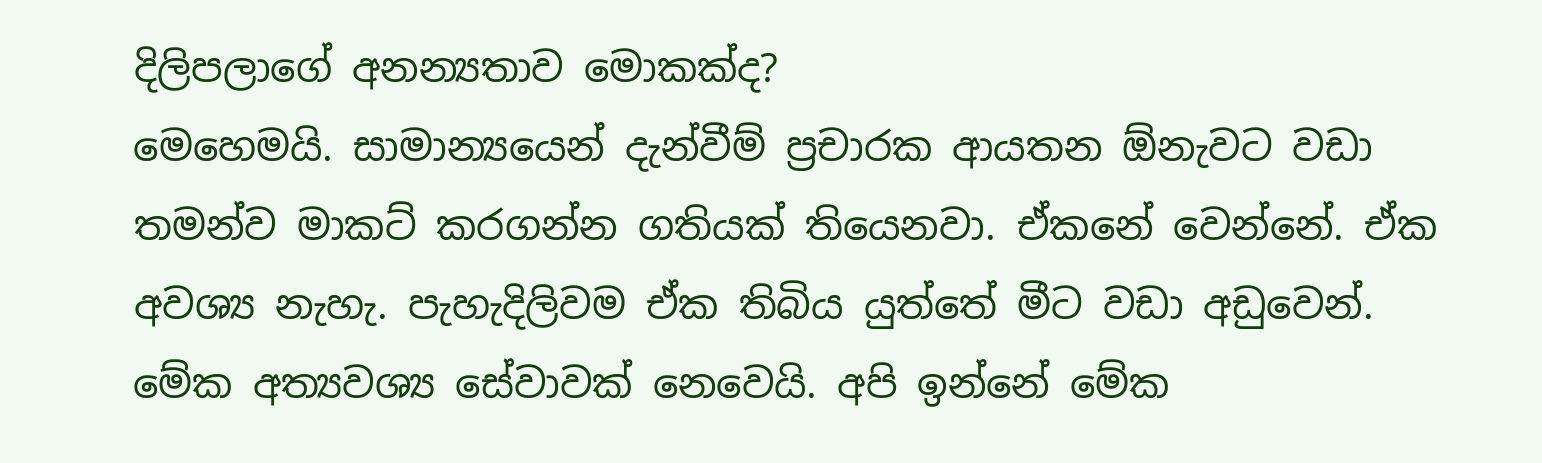දිලිපලාගේ අනන්‍යතාව මොකක්ද?
මෙහෙමයි. සාමාන්‍යයෙන් දැන්වීම් ප්‍රචාරක ආයතන ඕනැවට වඩා තමන්ව මාකට් කරගන්න ගතියක් තියෙනවා. ඒකනේ වෙන්නේ. ඒක අවශ්‍ය නැහැ. පැහැදිලිවම ඒක තිබිය යුත්තේ මීට වඩා අඩුවෙන්. මේක අත්‍යවශ්‍ය සේවාවක් නෙවෙයි. අපි ඉන්නේ මේක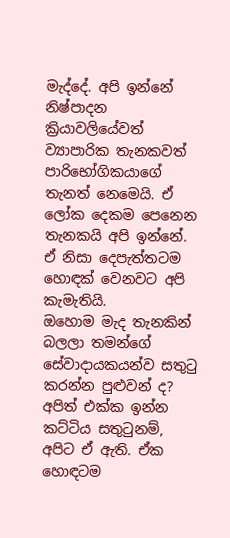මැද්දේ. අපි ඉන්නේ නිෂ්පාදන ක්‍රියාවලියේවත් ව්‍යාපාරික තැනකවත් පාරිභෝගිකයාගේ තැනත් නෙමෙයි. ඒ ලෝක දෙකම පෙනෙන තැනකයි අපි ඉන්නේ. ඒ නිසා දෙපැත්තටම හොඳක් වෙනවට අපි කැමැතියි.
ඔහොම මැද තැනකින් බලලා තමන්ගේ සේවාදායකයන්ව සතුටු කරන්න පුළුවන් ද?
අපිත් එක්ක ඉන්න කට්ටිය සතුටුනම්, අපිට ඒ ඇති. ඒක හොඳටම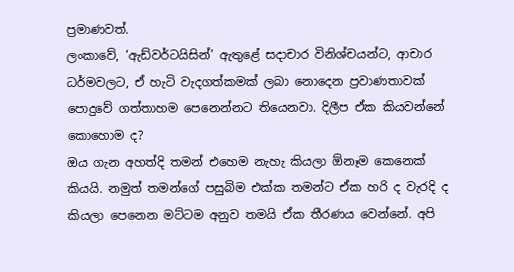ප්‍රමාණවත්.
ලංකාවේ, ‘ඇඩ්වර්ටයිසින්’ ඇතුළේ සදාචාර විනිශ්චයන්ට, ආචාර ධර්මවලට, ඒ හැටි වැදගත්කමක් ලබා නොදෙන ප්‍රවාණතාවක් පොදුවේ ගත්තාහම පෙනෙන්නට තියෙනවා. දිලීප ඒක කියවන්නේ කොහොම ද?
ඔය ගැන අහත්දි තමන් එහෙම නැහැ කියලා ඕනෑම කෙනෙක් කියයි. නමුත් තමන්ගේ පසුබිම එක්ක තමන්ට ඒක හරි ද වැරදි ද කියලා පෙනෙන මට්ටම අනුව තමයි ඒක තීරණය වෙන්නේ. අපි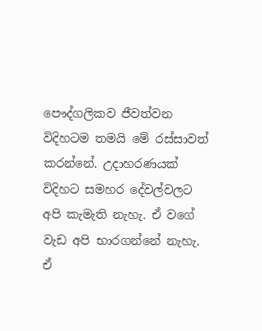පෞද්ගලිකව ජීවත්වන විදිහටම තමයි මේ රස්සාවත් කරන්නේ. උදාහරණයක් විදිහට සමහර දේවල්වලට අපි කැමැති නැහැ. ඒ වගේ වැඩ අපි භාරගන්නේ නැහැ.
ඒ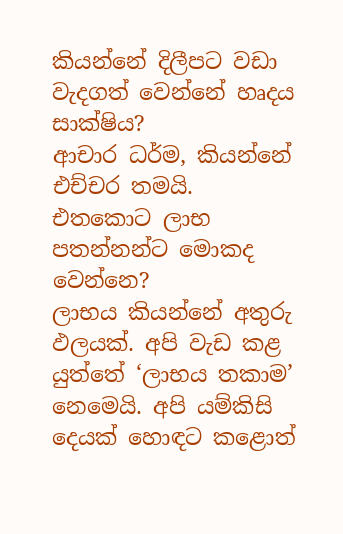කියන්නේ දිලීපට වඩා වැදගත් වෙන්නේ හෘදය සාක්ෂිය?
ආචාර ධර්ම, කියන්නේ එච්චර තමයි.
එතකොට ලාභ පතන්නන්ට මොකද වෙන්නෙ?
ලාභය කියන්නේ අතුරු ඵලයක්. අපි වැඩ කළ යුත්තේ ‘ලාභය තකාම’ නෙමෙයි. අපි යම්කිසි දෙයක් හොඳට කළොත්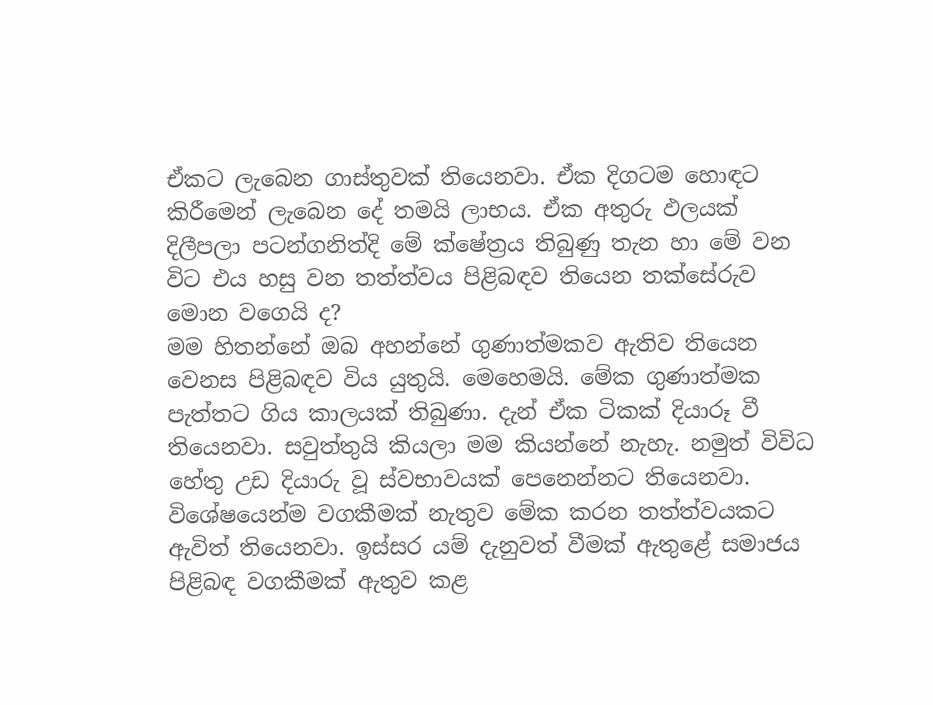ඒකට ලැබෙන ගාස්තුවක් තියෙනවා. ඒක දිගටම හොඳට කිරීමෙන් ලැබෙන දේ තමයි ලාභය. ඒක අතුරු ඵලයක්
දිලීපලා පටන්ගනිත්දි මේ ක්ෂේත්‍රය තිබුණු තැන හා මේ වන විට එය හසු වන තත්ත්වය පිළිබඳව තියෙන තක්සේරුව මොන වගෙයි ද?
මම හිතන්නේ ඔබ අහන්නේ ගුණාත්මකව ඇතිව තියෙන වෙනස පිළිබඳව විය යුතුයි. මෙහෙමයි. මේක ගුණාත්මක පැත්තට ගිය කාලයක් තිබුණා. දැන් ඒක ටිකක් දියාරූ වී තියෙනවා. සවුත්තුයි කියලා මම කියන්නේ නැහැ. නමුත් විවිධ හේතු උඩ දියාරු වූ ස්වභාවයක් පෙනෙන්නට තියෙනවා. විශේෂයෙන්ම වගකීමක් නැතුව මේක කරන තත්ත්වයකට ඇවිත් තියෙනවා. ඉස්සර යම් දැනුවත් වීමක් ඇතුළේ සමාජය පිළිබඳ වගකීමක් ඇතුව කළ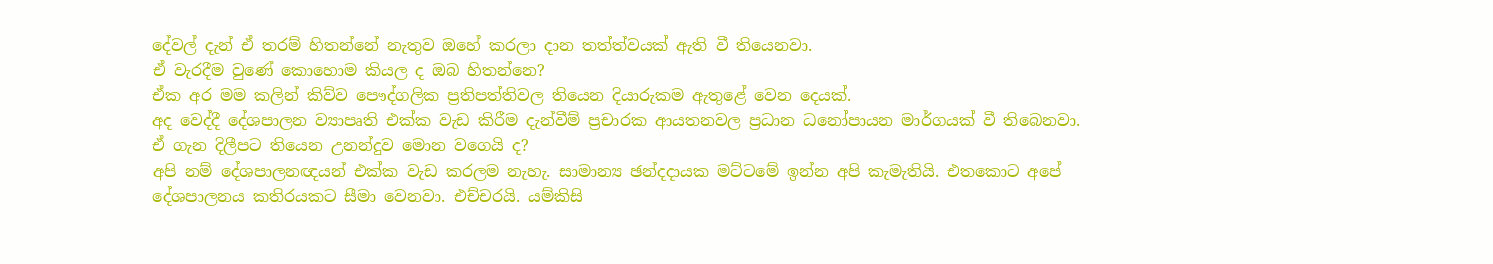දේවල් දැන් ඒ තරම් හිතන්නේ නැතුව ඔහේ කරලා දාන තත්ත්වයක් ඇති වී තියෙනවා.
ඒ වැරදීම වුණේ කොහොම කියල ද ඔබ හිතන්නෙ?
ඒක අර මම කලින් කිව්ව පෞද්ගලික ප්‍රතිපත්තිවල තියෙන දියාරුකම ඇතුළේ වෙන දෙයක්.
අද වෙද්දී දේශපාලන ව්‍යාපෘති එක්ක වැඩ කිරීම දැන්වීම් ප්‍රචාරක ආයතනවල ප්‍රධාන ධනෝපායන මාර්ගයක් වී තිබෙනවා. ඒ ගැන දිලීපට තියෙන උනන්දුව මොන වගෙයි ද?
අපි නම් දේශපාලනඥයන් එක්ක වැඩ කරලම නැහැ. සාමාන්‍ය ඡන්දදායක මට්ටමේ ඉන්න අපි කැමැතියි. එතකොට අපේ දේශපාලනය කතිරයකට සීමා වෙනවා. එච්චරයි. යම්කිසි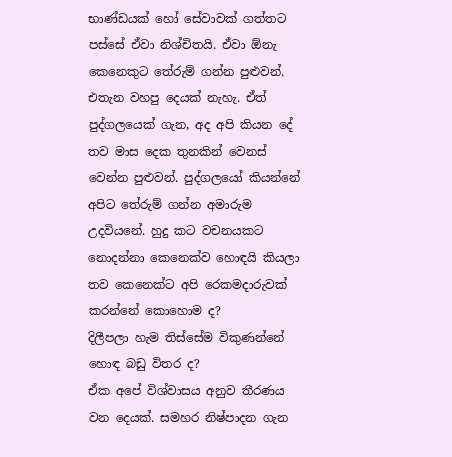භාණ්ඩයක් හෝ සේවාවක් ගත්තට පස්සේ ඒවා නිශ්චිතයි. ඒවා ඕනැ කෙනෙකුට තේරුම් ගන්න පුළුවන්. එතැන වහපු දෙයක් නැහැ. ඒත් පුද්ගලයෙක් ගැන, අද අපි කියන දේ තව මාස දෙක තුනකින් වෙනස් වෙන්න පුළුවන්. පුද්ගලයෝ කියන්නේ අපිට තේරුම් ගන්න අමාරුම උදවියනේ. හුදු කට වචනයකට නොදන්නා කෙනෙක්ව හොඳයි කියලා තව කෙනෙක්ට අපි රෙකමදාරුවක් කරන්නේ කොහොම ද?
දිලීපලා හැම තිස්සේම විකුණන්නේ හොඳ බඩු විතර ද?
ඒක අපේ විශ්වාසය අනුව තීරණය වන දෙයක්. සමහර නිෂ්පාදන ගැන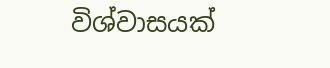විශ්වාසයක්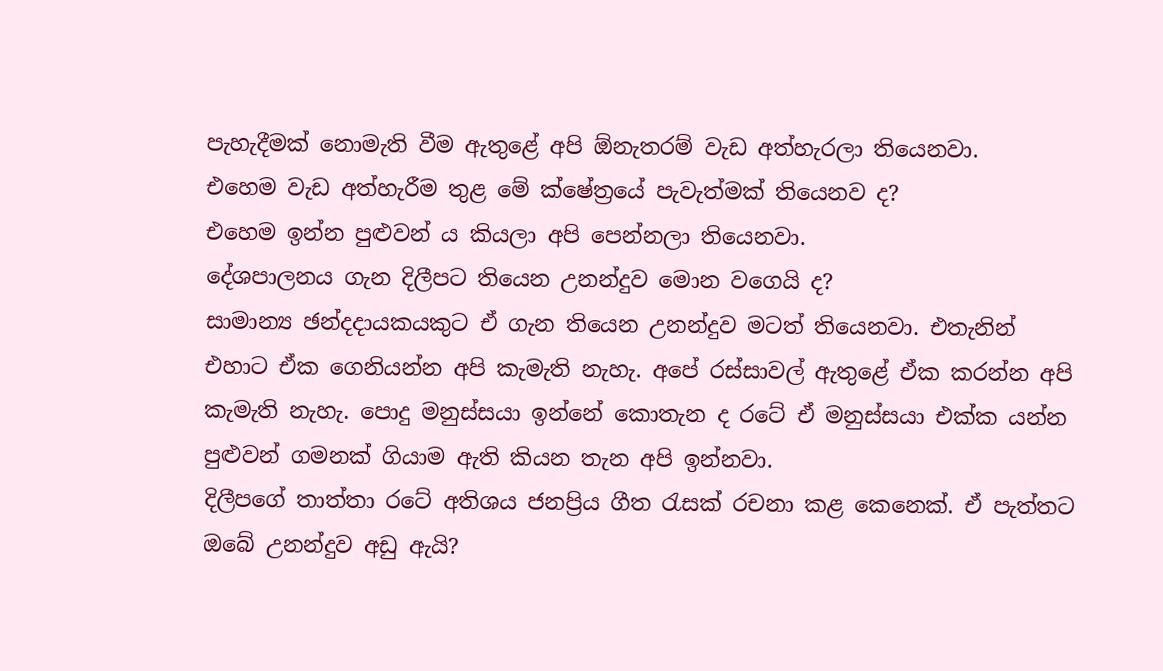පැහැදීමක් නොමැති වීම ඇතුළේ අපි ඕනැතරම් වැඩ අත්හැරලා තියෙනවා.
එහෙම වැඩ අත්හැරීම තුළ මේ ක්ෂේත්‍රයේ පැවැත්මක් තියෙනව ද?
එහෙම ඉන්න පුළුවන් ය කියලා අපි පෙන්නලා තියෙනවා.
දේශපාලනය ගැන දිලීපට තියෙන උනන්දුව මොන වගෙයි ද?
සාමාන්‍ය ඡන්දදායකයකුට ඒ ගැන තියෙන උනන්දුව මටත් තියෙනවා. එතැනින් එහාට ඒක ගෙනියන්න අපි කැමැති නැහැ. අපේ රස්සාවල් ඇතුළේ ඒක කරන්න අපි කැමැති නැහැ. පොදු මනුස්සයා ඉන්නේ ‍කොතැන ද රටේ ඒ මනුස්සයා එක්ක යන්න පුළුවන් ගමනක් ගියාම ඇති කියන තැන අපි ඉන්නවා.
දිලීපගේ තාත්තා රටේ අතිශය ජනප්‍රිය ගීත රැසක් රචනා කළ කෙනෙක්. ඒ පැත්තට ඔබේ උනන්දුව අඩු ඇයි?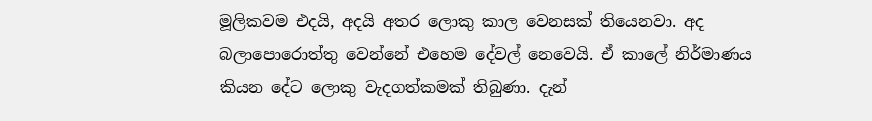මූලිකවම එදයි, අදයි අතර ලොකු කාල වෙනසක් තියෙනවා. අද බලාපොරොත්තු වෙන්නේ එහෙම දේවල් නෙවෙයි. ඒ කාලේ නිර්මාණය කියන දේට ලොකු වැදගත්කමක් තිබුණා. දැන්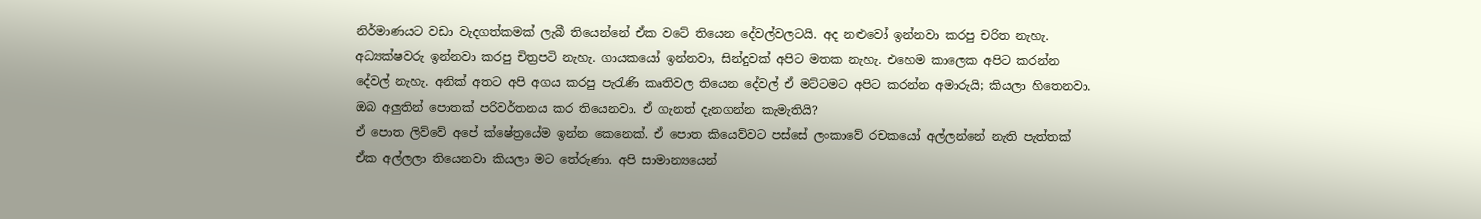නිර්මාණයට වඩා වැදගත්කමක් ලැබී තියෙන්නේ ඒක වටේ තියෙන දේවල්වලටයි. අද නළුවෝ ඉන්නවා කරපු චරිත නැහැ. අධ්‍යක්ෂවරු ඉන්නවා කරපු චිත්‍රපටි නැහැ. ගායකයෝ ඉන්නවා, සින්දුවක් අපිට මතක නැහැ. එහෙම කාලෙක අපිට කරන්න දේවල් නැහැ. අනික් අතට අපි අගය කරපු පැරැණි කෘතිවල තියෙන දේවල් ඒ මට්ටමට අපිට කරන්න අමාරුයි; කියලා හිතෙනවා.
ඔබ අලුතින් පොතක් පරිවර්තනය කර තියෙනවා. ඒ ගැනත් දැනගන්න කැමැතියි?
ඒ පොත ලිව්වේ අපේ ක්ෂේත්‍රයේම ඉන්න කෙනෙක්. ඒ පොත කියෙව්වට පස්සේ ලංකාවේ රචකයෝ අල්ලන්නේ නැති පැත්තක් ඒක අල්ලලා තියෙනවා කියලා මට තේරුණා. අපි සාමාන්‍යයෙන්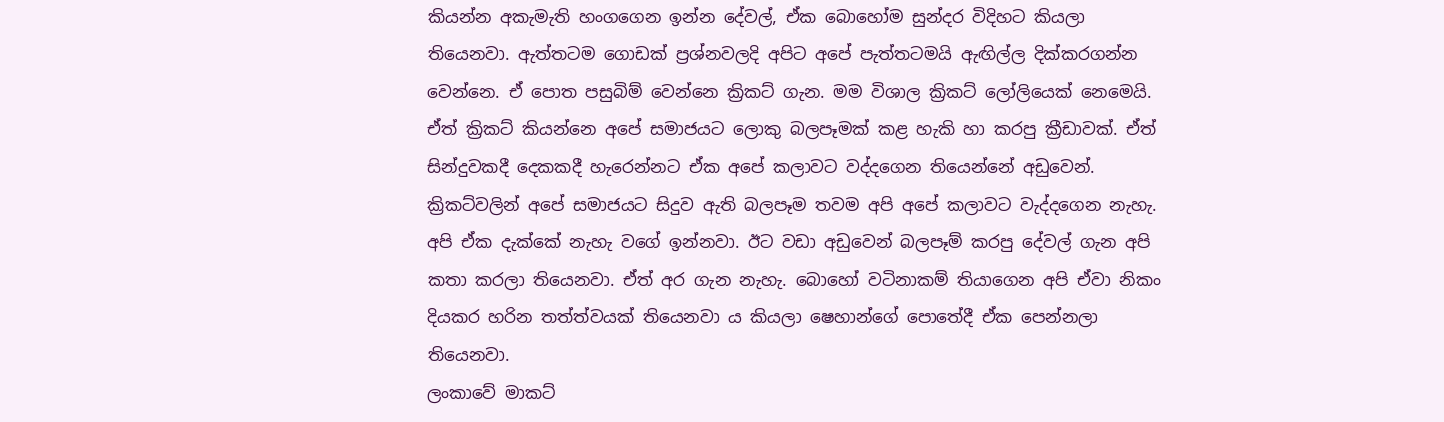කියන්න අකැමැති හංගගෙන ඉන්න දේවල්, ඒක බොහෝම සුන්දර විදිහට කියලා තියෙනවා. ඇත්තටම ගොඩක් ප්‍රශ්නවලදි අපිට අපේ පැත්තටමයි ඇඟිල්ල දික්කරගන්න වෙන්නෙ. ඒ පොත පසුබිම් වෙන්නෙ ක්‍රිකට් ගැන. මම විශාල ක්‍රිකට් ලෝලියෙක් නෙමෙයි. ඒත් ක්‍රිකට් කියන්නෙ අපේ සමාජයට ලොකු බලපෑමක් කළ හැකි හා කරපු ක්‍රීඩාවක්. ඒත් සින්දුවකදී දෙකකදී හැරෙන්නට ඒක අපේ කලාවට වද්දගෙන තියෙන්නේ අඩුවෙන්. ක්‍රිකට්වලින් අපේ සමාජයට සිදුව ඇති බලපෑම තවම අපි අපේ කලාවට වැද්දගෙන නැහැ. අපි ඒක දැක්කේ නැහැ වගේ ඉන්නවා. ඊට වඩා අඩුවෙන් බලපෑම් කරපු දේවල් ගැන අපි කතා කරලා තියෙනවා. ඒත් අර ගැන නැහැ. බොහෝ වටිනාකම් තියාගෙන අපි ඒවා නිකං දියකර හරින තත්ත්වයක් තියෙනවා ය කියලා ෂෙහාන්ගේ පොතේදී ඒක පෙන්නලා තියෙනවා.
ලංකාවේ මාකට්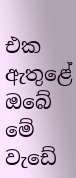එක ඇතුළේ ඔබේ මේ වැඩේ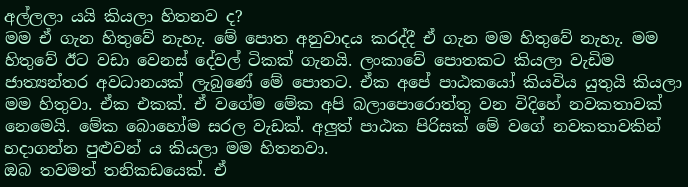අල්ලලා යයි කියලා හිතනව ද?
මම ඒ ගැන හිතුවේ නැහැ. මේ පොත අනුවාදය කරද්දී ඒ ගැන මම හිතුවේ නැහැ. මම හිතුවේ ඊට වඩා වෙනස් දේවල් ටිකක් ගැනයි. ලංකාවේ පොතකට කියලා වැඩිම ජාත්‍යන්තර අවධානයක් ලැබුණේ මේ පොතට. ඒක අපේ පාඨකයෝ කියවිය යුතුයි කියලා මම හිතුවා. ඒක එකක්. ඒ වගේම මේක අපි බලාපොරොත්තු වන විදිහේ නවකතාවක් නෙමෙයි. මේක බොහෝම සරල වැඩක්. අලුත් පාඨක පිරිසක් මේ වගේ නවකතාවකින් හදාගන්න පුළුවන් ය කියලා මම හිතනවා.
ඔබ තවමත් තනිකඩයෙක්. ඒ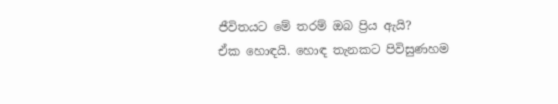ජීවිතයට මේ තරම් ඔබ ප්‍රිය ඇයි?
ඒක හොඳයි. හොඳ තැනකට පිවිසුණහම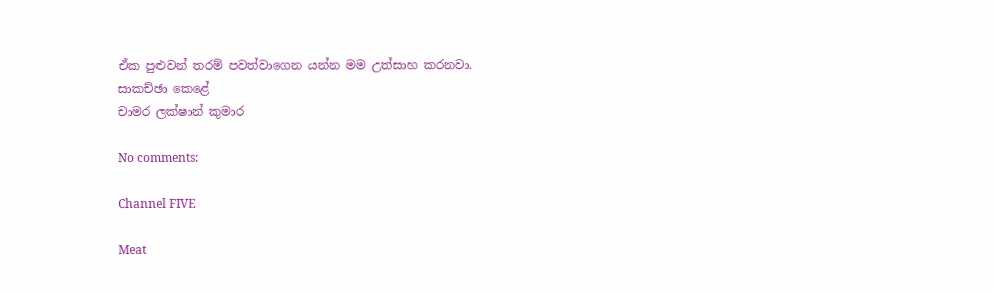ඒක පුළුවන් තරම් පවත්වාගෙන යන්න මම උත්සාහ කරනවා.
සාකච්ඡා කෙළේ
චාමර ලක්ෂාන් කුමාර

No comments:

Channel FIVE

Meat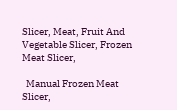Slicer, Meat, Fruit And Vegetable Slicer, Frozen Meat Slicer,

  Manual Frozen Meat Slicer,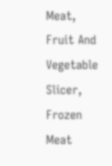Meat, Fruit And Vegetable Slicer, Frozen Meat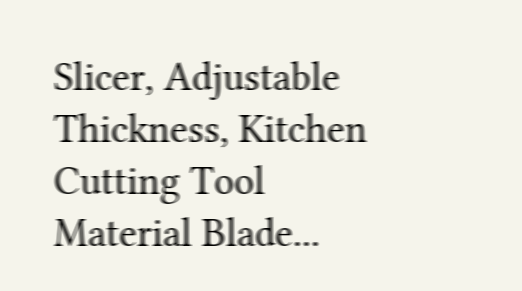Slicer, Adjustable Thickness, Kitchen Cutting Tool Material Blade...